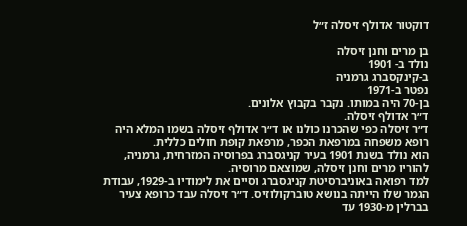דוקטור אדולף זיסלה ז״ל

בן מרים וחנן זיסלה
נולד ב- 1901
ב-קינקסברג גרמניה
נפטר ב-1971
בן-70 היה במותו. נקבר בקבוץ אלונים.
ד״ר אדולף זיסלה.
ד״ר זיסלה כפי שהכרנו כולנו או ד״ר אדולף זיסלה בשמו המלא היה רופא משפחה במרפאת הכפר, מרפאת קופת חולים כללית.
הוא נולד בשנת 1901 בעיר קניגסברג בפרוסיה המזרחית, גרמניה, להוריו מרים וחנן זיסלה, שמוצאם מרוסיה.
למד רפואה באוניברסיטת קניגסברג וסיים את לימודיו ב-1929, עבודת הגמר שלו הייתה בנושא טוברקולוזיס. ד״ר זיסלה עבד כרופא צעיר בברלין מ-1930 עד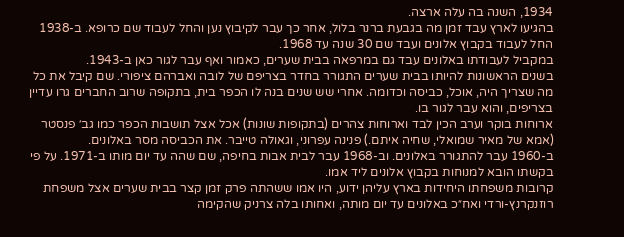1934, השנה בה עלה ארצה.
בהגיעו לארץ עבד זמן מה בגבעת ברנר בלול, אחר כך עבר לקיבוץ נען והחל לעבוד שם כרופא. ב-1938 החל לעבוד בקבוץ אלונים ועבד שם 30 שנה עד 1968.
במקביל לעבודתו באלונים עבד גם במרפאה בבית שערים, כאמור ואף עבר לגור כאן ב-1943.
בשנים הראשונות להיותו בבית שערים התגורר בחדר בצריפם של לובה ואברהם ציפורי. שם קיבל את כל מה שצריך היה, אוכל, כביסה וכדומה. אחרי שש שנים בנה לו הכפר בית, בתקופה שרוב החברים גרו עדיין בצריפים, והוא עבר לגור בו.
ארוחות בוקר וערב הכין לבד וארוחות צהרים (בתקופות שונות) אכל אצל תושבות הכפר כמו גב׳ פנסטר (אמא של מאיר שמואלי, שחיה איתם.) פנינה עפרוני, וגאולה טייבר. את הכביסה מסר באלונים.
ב-1960 עבר להתגורר באלונים. וב-1968 עבר לבית אבות בחיפה, שם שהה עד יום מותו ב-1971. על פי בקשתו הובא למנוחות בקבוץ אלונים ליד אמו.
קרובות משפחתו היחידות בארץ עליהן ידוע, היו אמו ששהתה פרק זמן קצר בבית שערים אצל משפחת רוזנקרנץ-ורדי ואח״כ באלונים עד יום מותה, ואחותו בלה צרניק שהקימה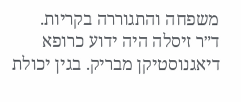משפחה והתגוררה בקריות.
ד״ר זיסלה היה ידוע כרופא דיאגנוסטיקן מבריק. בגין יכולת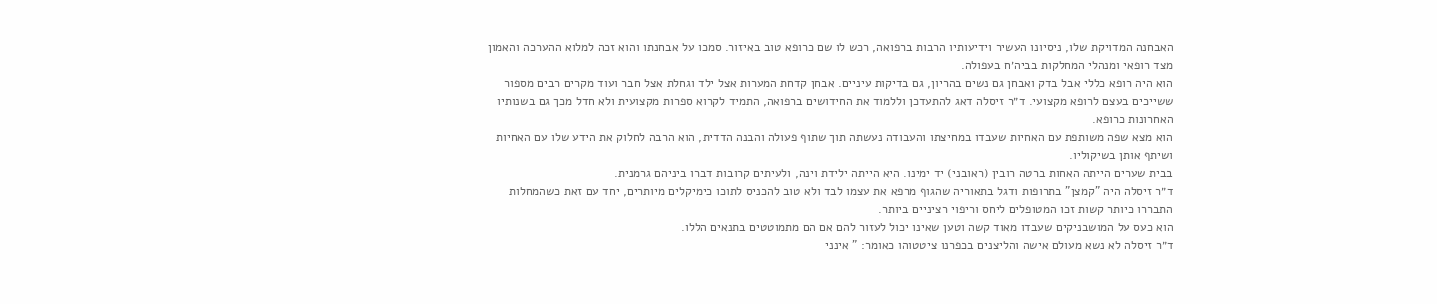האבחנה המדויקת שלו, ניסיונו העשיר וידיעותיו הרבות ברפואה, רכש לו שם כרופא טוב באיזור. סמכו על אבחנתו והוא זכה למלוא ההערכה והאמון מצד רופאי ומנהלי המחלקות בביה׳ח בעפולה.
הוא היה רופא כללי אבל בדק ואבחן גם נשים בהריון, גם בדיקות עיניים. אבחן קדחת המערות אצל ילד וגחלת אצל חבר ועוד מקרים רבים מספור ששייכים בעצם לרופא מקצועי. ד״ר זיסלה דאג להתעדכן וללמוד את החידושים ברפואה, התמיד לקרוא ספרות מקצועית ולא חדל מכך גם בשנותיו האחרונות כרופא.
הוא מצא שפה משותפת עם האחיות שעבדו במחיצתו והעבודה נעשתה תוך שתוף פעולה והבנה הדדית, הוא הרבה לחלוק את הידע שלו עם האחיות ושיתף אותן בשיקוליו.
בבית שערים הייתה האחות ברטה רובין (ראובני) יד ימינו. היא הייתה ילידת וינה, ולעיתים קרובות דברו ביניהם גרמנית.
ד״ר זיסלה היה "קמצן" בתרופות ודגל בתאוריה שהגוף מרפא את עצמו לבד ולא טוב להכניס לתוכו כימיקלים מיותרים, יחד עם זאת כשהמחלות התבררו כיותר קשות זכו המטופלים ליחס וריפוי רציניים ביותר.
הוא כעס על המושבניקים שעבדו מאוד קשה וטען שאינו יכול לעזור להם אם הם מתמוטטים בתנאים הללו.
ד״ר זיסלה לא נשא מעולם אישה והליצנים בכפרנו ציטטוהו כאומר: " אינני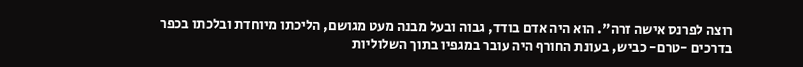רוצה לפרנס אישה זרה". הוא היה אדם בודד, גבוה ובעל מבנה מעט מגושם, הליכתו מיוחדת ובלכתו בכפר בדרכים -טרם- כביש, בעונת החורף היה עובר במגפיו בתוך השלוליות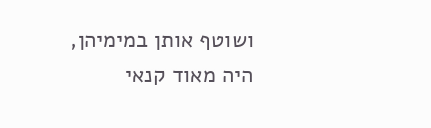ושוטף אותן במימיהן,
היה מאוד קנאי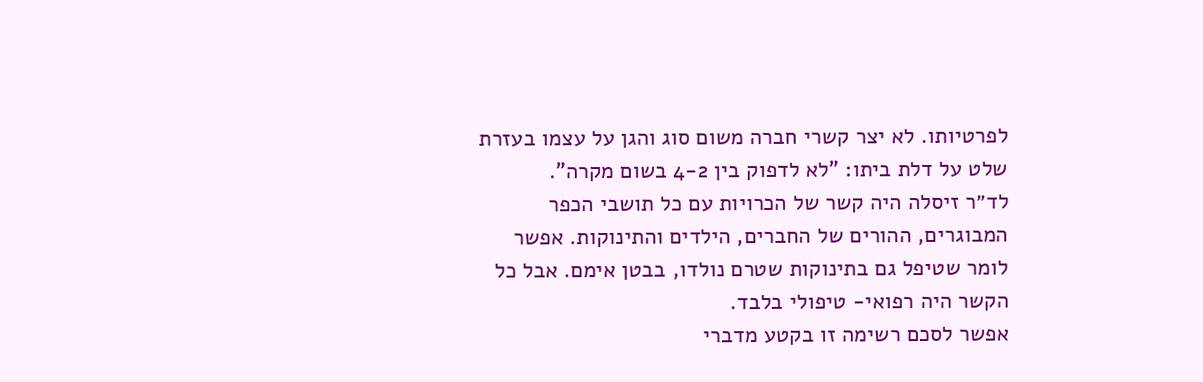לפרטיותו. לא יצר קשרי חברה משום סוג והגן על עצמו בעזרת שלט על דלת ביתו: "לא לדפוק בין 4-2 בשום מקרה".
לד״ר זיסלה היה קשר של הכרויות עם כל תושבי הכפר המבוגרים, ההורים של החברים, הילדים והתינוקות. אפשר לומר שטיפל גם בתינוקות שטרם נולדו, בבטן אימם. אבל כל הקשר היה רפואי- טיפולי בלבד.
אפשר לסכם רשימה זו בקטע מדברי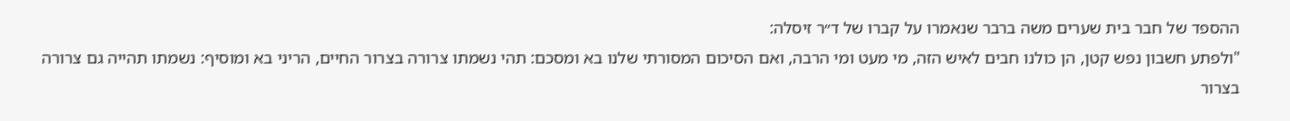ההספד של חבר בית שערים משה ברבר שנאמרו על קברו של ד״ר זיסלה:
"ולפתע חשבון נפש קטן, הן כולנו חבים לאיש הזה, מי מעט ומי הרבה, ואם הסיכום המסורתי שלנו בא ומסכם: תהי נשמתו צרורה בצרור החיים, הריני בא ומוסיף: נשמתו תהייה גם צרורה בצרור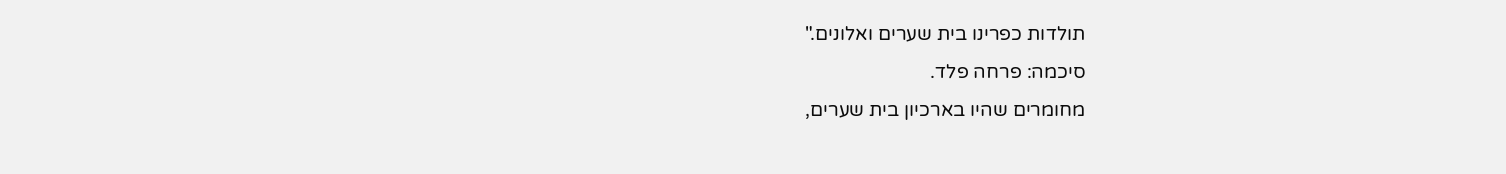תולדות כפרינו בית שערים ואלונים."
סיכמה: פרחה פלד.
מחומרים שהיו בארכיון בית שערים,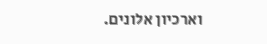וארכיון אלונים.